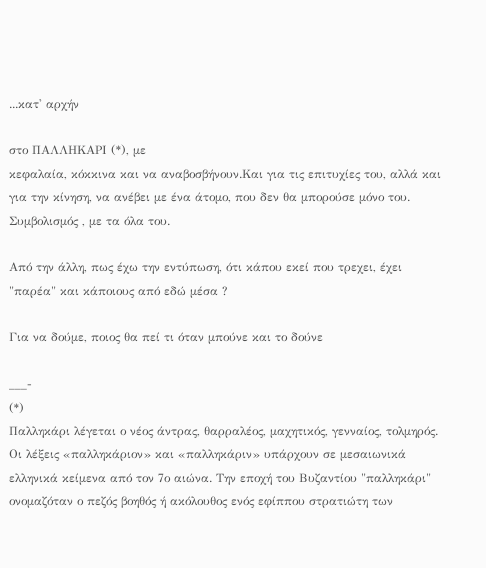...κατ' αρχήν

στο ΠΑΛΛΗΚΑΡΙ (*), με
κεφαλαία, κόκκινα και να αναβοσβήνουν.Και για τις επιτυχίες του, αλλά και για την κίνηση, να ανέβει με ένα άτομο, που δεν θα μπορούσε μόνο του.
Συμβολισμός , με τα όλα του.

Από την άλλη, πως έχω την εντύπωση, ότι κάπου εκεί που τρεχει, έχει "παρέα" και κάποιους από εδώ μέσα ?

Για να δούμε, ποιος θα πεί τι όταν μπούνε και το δούνε

___-
(*)
Παλληκάρι λέγεται ο νέος άντρας, θαρραλέος, μαχητικός, γενναίος, τολμηρός.
Οι λέξεις «παλληκάριον» και «παλληκάριν» υπάρχουν σε μεσαιωνικά ελληνικά κείμενα από τον 7ο αιώνα. Την εποχή του Βυζαντίου "παλληκάρι" ονομαζόταν ο πεζός βοηθός ή ακόλουθος ενός εφίππου στρατιώτη των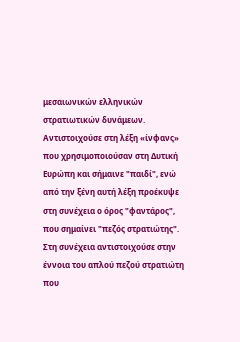μεσαιωνικών ελληνικών στρατιωτικών δυνάμεων. Αντιστοιχούσε στη λέξη «ίνφανς» που χρησιμοποιούσαν στη Δυτική Ευρώπη και σήμαινε "παιδί", ενώ από την ξένη αυτή λέξη προέκυψε στη συνέχεια ο όρος "φαντάρος", που σημαίνει "πεζός στρατιώτης". Στη συνέχεια αντιστοιχούσε στην έννοια του απλού πεζού στρατιώτη που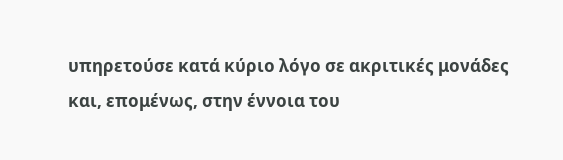υπηρετούσε κατά κύριο λόγο σε ακριτικές μονάδες και, επομένως, στην έννοια του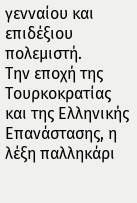γενναίου και επιδέξιου πολεμιστή.
Την εποχή της Τουρκοκρατίας και της Ελληνικής Επανάστασης, η λέξη παλληκάρι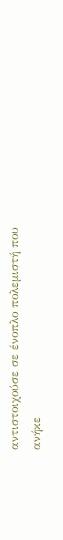αντιστοιχούσε σε ένοπλο πολεμιστή που ανήκε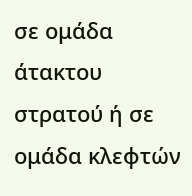σε ομάδα άτακτου στρατού ή σε ομάδα κλεφτών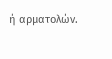ή αρματολών.